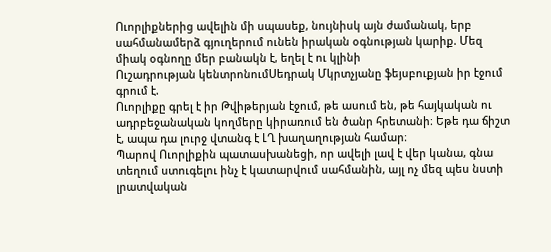Ուորլիքներից ավելին մի սպասեք, նույնիսկ այն ժամանակ, երբ սահմանամերձ գյուղերում ունեն իրական օգնության կարիք. Մեզ միակ օգնողը մեր բանակն է, եղել է ու կլինի
Ուշադրության կենտրոնումՍեդրակ Մկրտչյանը ֆեյսբուքյան իր էջում գրում է.
Ուորլիքը գրել է իր Թվիթերյան էջում, թե ասում են, թե հայկական ու ադրբեջանական կողմերը կիրառում են ծանր հրետանի։ Եթե դա ճիշտ է, ապա դա լուրջ վտանգ է ԼՂ խաղաղության համար։
Պարով Ուորլիքին պատասխանեցի, որ ավելի լավ է վեր կանա, գնա տեղում ստուգելու ինչ է կատարվում սահմանին, այլ ոչ մեզ պես նստի լրատվական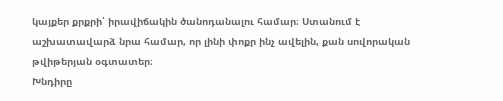կայքեր քրքրի՝ իրավիճակին ծանոդանալու համար։ Ստանում է աշխատավարձ նրա համար, որ լինի փոքր ինչ ավելին, քան սովորական թվիթերյան օգտատեր։
Խնդիրը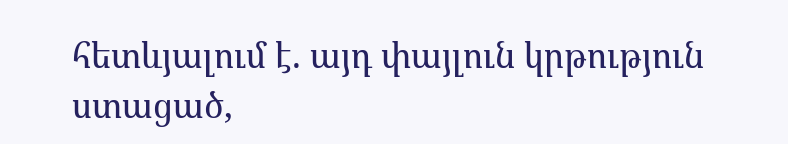հետևյալում է. այդ փայլուն կրթություն ստացած,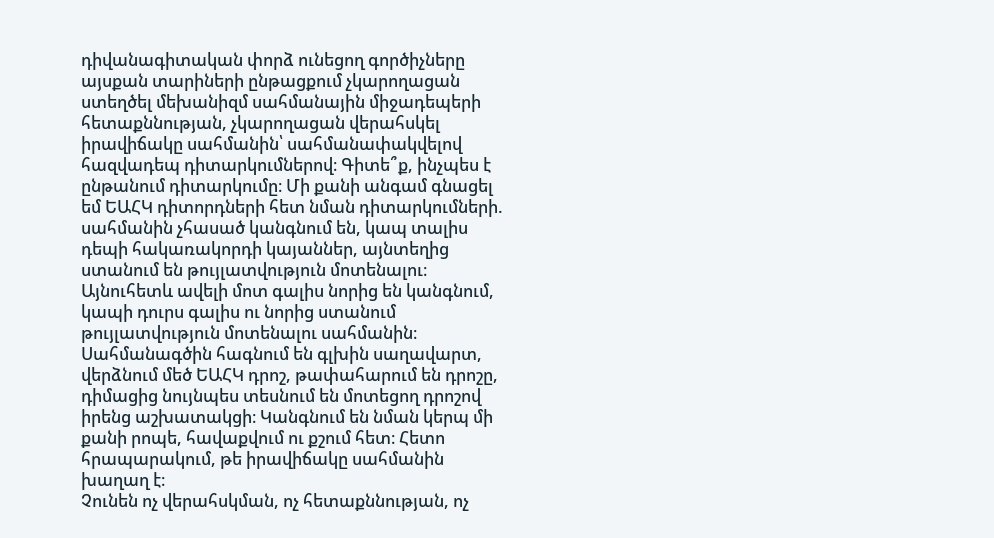դիվանագիտական փորձ ունեցող գործիչները այսքան տարիների ընթացքում չկարողացան ստեղծել մեխանիզմ սահմանային միջադեպերի հետաքննության, չկարողացան վերահսկել իրավիճակը սահմանին՝ սահմանափակվելով հազվադեպ դիտարկումներով։ Գիտե՞ք, ինչպես է ընթանում դիտարկումը։ Մի քանի անգամ գնացել եմ ԵԱՀԿ դիտորդների հետ նման դիտարկումների. սահմանին չհասած կանգնում են, կապ տալիս դեպի հակառակորդի կայաններ, այնտեղից ստանում են թույլատվություն մոտենալու։ Այնուհետև ավելի մոտ գալիս նորից են կանգնում, կապի դուրս գալիս ու նորից ստանում թույլատվություն մոտենալու սահմանին։ Սահմանագծին հագնում են գլխին սաղավարտ, վերձնում մեծ ԵԱՀԿ դրոշ, թափահարում են դրոշը, դիմացից նույնպես տեսնում են մոտեցող դրոշով իրենց աշխատակցի։ Կանգնում են նման կերպ մի քանի րոպե, հավաքվում ու քշում հետ։ Հետո հրապարակում, թե իրավիճակը սահմանին խաղաղ է։
Չունեն ոչ վերահսկման, ոչ հետաքննության, ոչ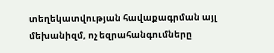տեղեկատվության հավաքագրման այլ մեխանիզմ, ոչ եզրահանգումները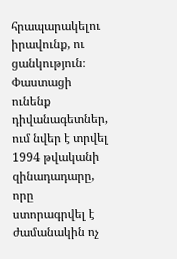հրապարակելու իրավունք, ու ցանկություն։ Փաստացի ունենք դիվանագետներ, ում նվեր է տրվել 1994 թվականի զինադադարը, որը ստորագրվել է ժամանակին ոչ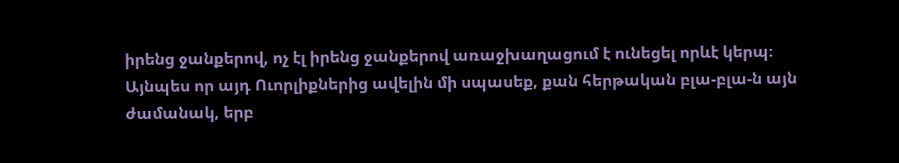իրենց ջանքերով, ոչ էլ իրենց ջանքերով առաջխաղացում է ունեցել որևէ կերպ։
Այնպես որ այդ Ուորլիքներից ավելին մի սպասեք, քան հերթական բլա-բլա-ն այն ժամանակ, երբ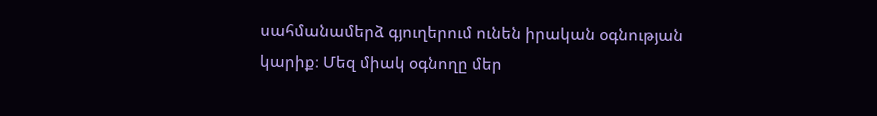սահմանամերձ գյուղերում ունեն իրական օգնության կարիք։ Մեզ միակ օգնողը մեր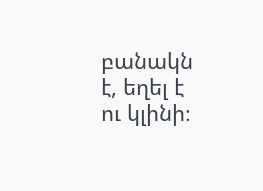բանակն է, եղել է ու կլինի։